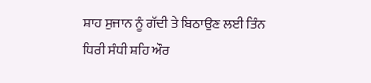ਸ਼ਾਹ ਸੁਜਾਨ ਨੂੰ ਗੱਦੀ ਤੇ ਬਿਠਾਉਣ ਲਈ ਤਿੰਨ ਧਿਰੀ ਸੰਧੀ ਸ਼ਹਿ ਔਰ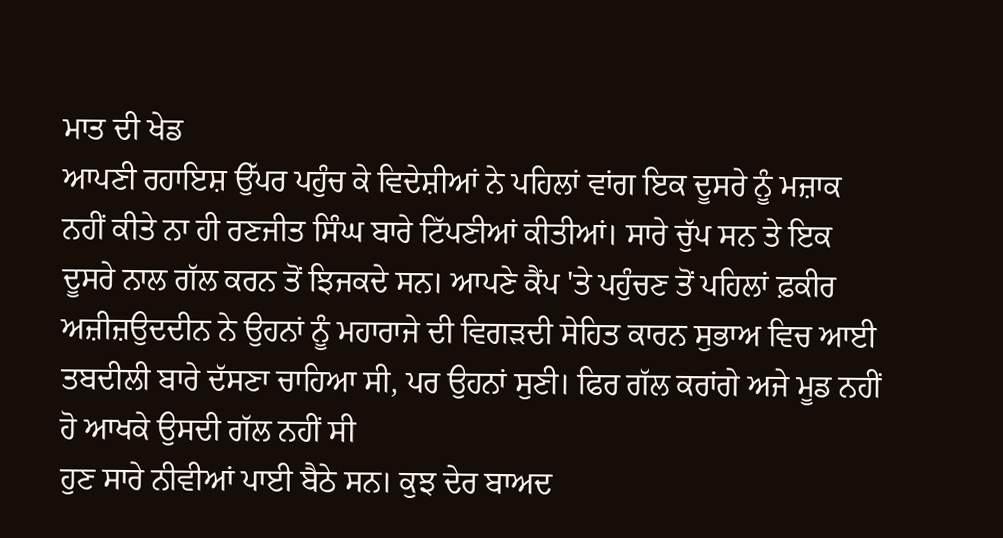ਮਾਤ ਦੀ ਖੇਡ
ਆਪਣੀ ਰਹਾਇਸ਼ ਉੱਪਰ ਪਹੁੰਚ ਕੇ ਵਿਦੇਸ਼ੀਆਂ ਨੇ ਪਹਿਲਾਂ ਵਾਂਗ ਇਕ ਦੂਸਰੇ ਨੂੰ ਮਜ਼ਾਕ ਨਹੀਂ ਕੀਤੇ ਨਾ ਹੀ ਰਣਜੀਤ ਸਿੰਘ ਬਾਰੇ ਟਿੱਪਣੀਆਂ ਕੀਤੀਆਂ। ਸਾਰੇ ਚੁੱਪ ਸਨ ਤੇ ਇਕ ਦੂਸਰੇ ਨਾਲ ਗੱਲ ਕਰਨ ਤੋਂ ਝਿਜਕਦੇ ਸਨ। ਆਪਣੇ ਕੈਂਪ 'ਤੇ ਪਹੁੰਚਣ ਤੋਂ ਪਹਿਲਾਂ ਫ਼ਕੀਰ ਅਜ਼ੀਜ਼ਉਦਦੀਨ ਨੇ ਉਹਨਾਂ ਨੂੰ ਮਹਾਰਾਜੇ ਦੀ ਵਿਗੜਦੀ ਸੇਹਿਤ ਕਾਰਨ ਸੁਭਾਅ ਵਿਚ ਆਈ ਤਬਦੀਲੀ ਬਾਰੇ ਦੱਸਣਾ ਚਾਹਿਆ ਸੀ, ਪਰ ਉਹਨਾਂ ਸੁਣੀ। ਫਿਰ ਗੱਲ ਕਰਾਂਗੇ ਅਜੇ ਮੂਡ ਨਹੀਂ ਹੋ ਆਖਕੇ ਉਸਦੀ ਗੱਲ ਨਹੀਂ ਸੀ
ਹੁਣ ਸਾਰੇ ਨੀਵੀਆਂ ਪਾਈ ਬੈਠੇ ਸਨ। ਕੁਝ ਦੇਰ ਬਾਅਦ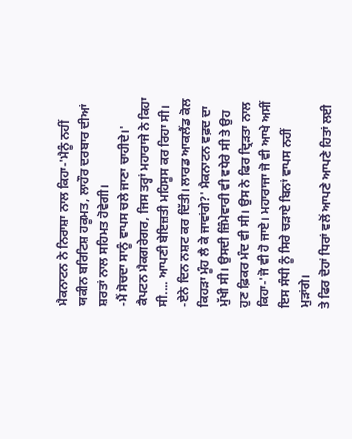ਮੈਕਨਾਟਨ ਨੇ ਨਿਰਾਸ਼ਾ ਨਾਲ ਕਿਹਾ-'ਮੈਨੂੰ ਨਹੀਂ ਯਕੀਨ ਬਰਿਟਿਸ਼ ਹਕੂਮਤ, ਲਾਹੌਰ ਦਰਬਾਰ ਦੀਆਂ ਸ਼ਰਤਾਂ ਨਾਲ ਸਹਿਮਤ ਹੋਵੇਗੀ।
-ਮੈਂ ਸੋਚਦਾ ਸਾਨੂੰ ਵਾਪਸ ਚਲੇ ਜਾਣਾ ਚਾਹੀਦੇ।' ਕੈਪਟਨ ਮੈਕਗਰੇਗਰ, ਜਿਸ ਤਰ੍ਹਾਂ ਮਹਾਰਾਜੇ ਨੇ ਕਿਹਾ ਸੀ.... ਆਪਣੀ ਬੇਇਜ਼ਤੀ ਮਹਿਸੂਸ ਕਰ ਰਿਹਾ ਸੀ।
-ਏਨੇ ਦਿਨ ਨਸ਼ਟ ਕਰ ਦਿੱਤੀ। ਲਾਰਡ ਆਕਲੈਂਡ ਕੋਲ ਕਿਹੜਾ ਮੂੰਹ ਲੈ ਕੇ ਜਾਵਾਂਗੇ?' ਮੈਕਨਾਟਨ ਵਫ਼ਦ ਦਾ ਮੁੱਖੀ ਸੀ। ਉਸਦੀ ਜ਼ਿੰਮੇਵਾਰੀ ਵੀ ਵਧੇਰੇ ਸੀ ਤੇ ਉਹ ਹੁਣ ਫ਼ਿਕਰ ਮੰਦ ਵੀ ਸੀ। ਉਸ ਨੇ ਫਿਰ ਦ੍ਰਿੜਤਾ ਨਾਲ ਕਿਹਾ-'ਜੋ ਵੀ ਹੋ ਜਾਏ। ਮਹਾਰਾਜਾ ਜੋ ਵੀ ਆਖੇ ਅਸੀਂ ਇਸ ਸੰਧੀ ਨੂੰ ਸਿਰੇ ਚੜਾਏ ਬਿਨਾਂ ਵਾਪਸ ਨਹੀਂ ਮੁੜਾਂਗੇ।
ਤੇ ਫਿਰ ਦੋਹਾਂ ਧਿਰਾਂ ਵਲੋਂ ਆਪਣੇ ਆਪਣੇ ਹਿਤਾਂ ਲਈ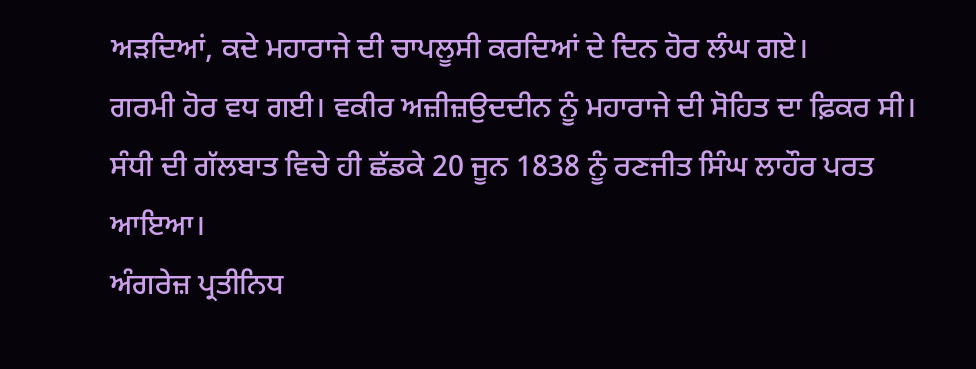ਅੜਦਿਆਂ, ਕਦੇ ਮਹਾਰਾਜੇ ਦੀ ਚਾਪਲੂਸੀ ਕਰਦਿਆਂ ਦੇ ਦਿਨ ਹੋਰ ਲੰਘ ਗਏ।
ਗਰਮੀ ਹੋਰ ਵਧ ਗਈ। ਵਕੀਰ ਅਜ਼ੀਜ਼ਉਦਦੀਨ ਨੂੰ ਮਹਾਰਾਜੇ ਦੀ ਸੋਹਿਤ ਦਾ ਫ਼ਿਕਰ ਸੀ। ਸੰਧੀ ਦੀ ਗੱਲਬਾਤ ਵਿਚੇ ਹੀ ਛੱਡਕੇ 20 ਜੂਨ 1838 ਨੂੰ ਰਣਜੀਤ ਸਿੰਘ ਲਾਹੌਰ ਪਰਤ ਆਇਆ।
ਅੰਗਰੇਜ਼ ਪ੍ਰਤੀਨਿਧ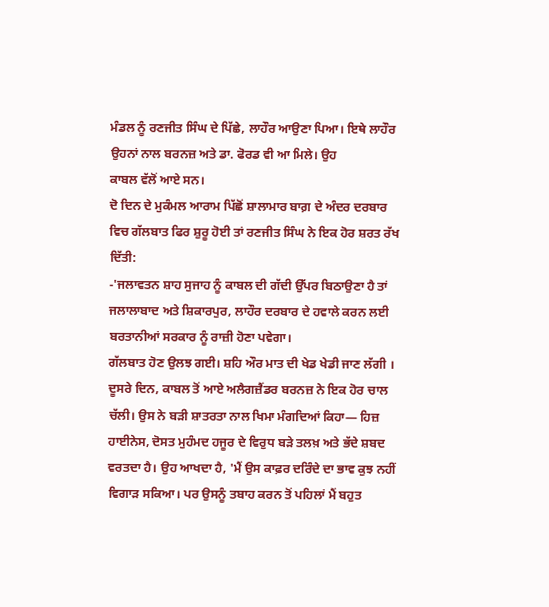ਮੰਡਲ ਨੂੰ ਰਣਜੀਤ ਸਿੰਘ ਦੇ ਪਿੱਛੇ, ਲਾਹੌਰ ਆਉਣਾ ਪਿਆ। ਇਥੇ ਲਾਹੌਰ ਉਹਨਾਂ ਨਾਲ ਬਰਨਜ਼ ਅਤੇ ਡਾ. ਫੋਰਡ ਵੀ ਆ ਮਿਲੇ। ਉਹ
ਕਾਬਲ ਵੱਲੋਂ ਆਏ ਸਨ।
ਦੋ ਦਿਨ ਦੇ ਮੁਕੰਮਲ ਆਰਾਮ ਪਿੱਛੋਂ ਸ਼ਾਲਾਮਾਰ ਬਾਗ਼ ਦੇ ਅੰਦਰ ਦਰਬਾਰ ਵਿਚ ਗੱਲਬਾਤ ਫਿਰ ਸ਼ੁਰੂ ਹੋਈ ਤਾਂ ਰਣਜੀਤ ਸਿੰਘ ਨੇ ਇਕ ਹੋਰ ਸ਼ਰਤ ਰੱਖ ਦਿੱਤੀ:
-'ਜਲਾਵਤਨ ਸ਼ਾਹ ਸੁਜਾਹ ਨੂੰ ਕਾਬਲ ਦੀ ਗੱਦੀ ਉੱਪਰ ਬਿਠਾਉਣਾ ਹੈ ਤਾਂ ਜਲਾਲਾਬਾਦ ਅਤੇ ਸ਼ਿਕਾਰਪੁਰ, ਲਾਹੌਰ ਦਰਬਾਰ ਦੇ ਹਵਾਲੇ ਕਰਨ ਲਈ ਬਰਤਾਨੀਆਂ ਸਰਕਾਰ ਨੂੰ ਰਾਜ਼ੀ ਹੋਣਾ ਪਵੇਗਾ।
ਗੱਲਬਾਤ ਹੋਣ ਉਲਝ ਗਈ। ਸ਼ਹਿ ਔਰ ਮਾਤ ਦੀ ਖੇਡ ਖੇਡੀ ਜਾਣ ਲੱਗੀ ।
ਦੂਸਰੇ ਦਿਨ, ਕਾਬਲ ਤੋਂ ਆਏ ਅਲੈਗਜ਼ੈਂਡਰ ਬਰਨਜ਼ ਨੇ ਇਕ ਹੋਰ ਚਾਲ ਚੱਲੀ। ਉਸ ਨੇ ਬੜੀ ਸ਼ਾਤਰਤਾ ਨਾਲ ਖਿਮਾ ਮੰਗਦਿਆਂ ਕਿਹਾ— ਹਿਜ਼ ਹਾਈਨੇਸ, ਦੋਸਤ ਮੁਹੰਮਦ ਹਜੂਰ ਦੇ ਵਿਰੁਧ ਬੜੇ ਤਲਖ਼ ਅਤੇ ਭੱਦੇ ਸ਼ਬਦ ਵਰਤਦਾ ਹੈ। ਉਹ ਆਖਦਾ ਹੈ, 'ਮੈਂ ਉਸ ਕਾਫ਼ਰ ਦਰਿੰਦੇ ਦਾ ਭਾਵ ਕੁਝ ਨਹੀਂ ਵਿਗਾੜ ਸਕਿਆ। ਪਰ ਉਸਨੂੰ ਤਬਾਹ ਕਰਨ ਤੋਂ ਪਹਿਲਾਂ ਮੈਂ ਬਹੁਤ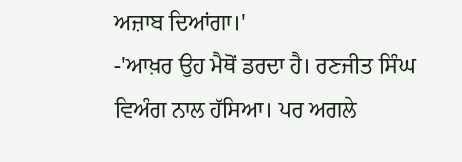ਅਜ਼ਾਬ ਦਿਆਂਗਾ।'
-'ਆਖ਼ਰ ਉਹ ਮੈਥੋਂ ਡਰਦਾ ਹੈ। ਰਣਜੀਤ ਸਿੰਘ ਵਿਅੰਗ ਨਾਲ ਹੱਸਿਆ। ਪਰ ਅਗਲੇ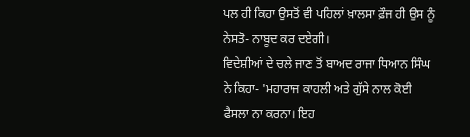ਪਲ ਹੀ ਕਿਹਾ ਉਸਤੋਂ ਵੀ ਪਹਿਲਾਂ ਖ਼ਾਲਸਾ ਫ਼ੌਜ ਹੀ ਉਸ ਨੂੰ ਨੇਸਤੋ- ਨਾਬੂਦ ਕਰ ਦਏਗੀ।
ਵਿਦੇਸ਼ੀਆਂ ਦੇ ਚਲੇ ਜਾਣ ਤੋਂ ਬਾਅਦ ਰਾਜਾ ਧਿਆਨ ਸਿੰਘ ਨੇ ਕਿਹਾ- 'ਮਹਾਰਾਜ ਕਾਹਲੀ ਅਤੇ ਗੁੱਸੇ ਨਾਲ ਕੋਈ ਫੈਸਲਾ ਨਾ ਕਰਨਾ। ਇਹ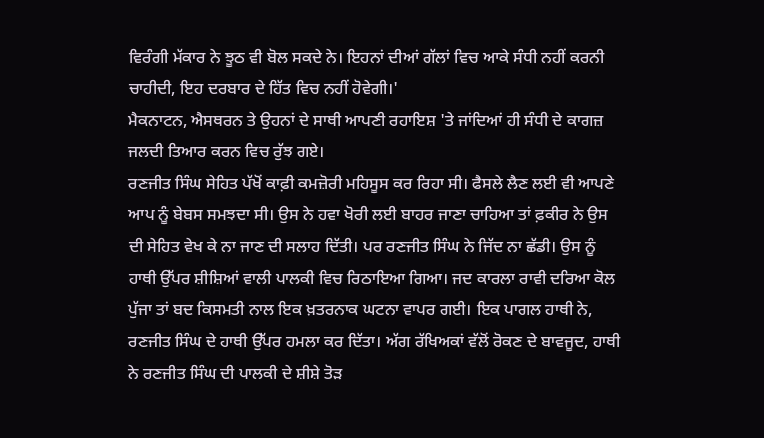ਵਿਰੰਗੀ ਮੱਕਾਰ ਨੇ ਝੂਠ ਵੀ ਬੋਲ ਸਕਦੇ ਨੇ। ਇਹਨਾਂ ਦੀਆਂ ਗੱਲਾਂ ਵਿਚ ਆਕੇ ਸੰਧੀ ਨਹੀਂ ਕਰਨੀ ਚਾਹੀਦੀ, ਇਹ ਦਰਬਾਰ ਦੇ ਹਿੱਤ ਵਿਚ ਨਹੀਂ ਹੋਵੇਗੀ।'
ਮੈਕਨਾਟਨ, ਐਸਥਰਨ ਤੇ ਉਹਨਾਂ ਦੇ ਸਾਥੀ ਆਪਣੀ ਰਹਾਇਸ਼ 'ਤੇ ਜਾਂਦਿਆਂ ਹੀ ਸੰਧੀ ਦੇ ਕਾਗਜ਼ ਜਲਦੀ ਤਿਆਰ ਕਰਨ ਵਿਚ ਰੁੱਝ ਗਏ।
ਰਣਜੀਤ ਸਿੰਘ ਸੇਹਿਤ ਪੱਖੋਂ ਕਾਫ਼ੀ ਕਮਜ਼ੋਰੀ ਮਹਿਸੂਸ ਕਰ ਰਿਹਾ ਸੀ। ਫੈਸਲੇ ਲੈਣ ਲਈ ਵੀ ਆਪਣੇ ਆਪ ਨੂੰ ਬੇਬਸ ਸਮਝਦਾ ਸੀ। ਉਸ ਨੇ ਹਵਾ ਖੋਰੀ ਲਈ ਬਾਹਰ ਜਾਣਾ ਚਾਹਿਆ ਤਾਂ ਫ਼ਕੀਰ ਨੇ ਉਸ ਦੀ ਸੇਹਿਤ ਵੇਖ ਕੇ ਨਾ ਜਾਣ ਦੀ ਸਲਾਹ ਦਿੱਤੀ। ਪਰ ਰਣਜੀਤ ਸਿੰਘ ਨੇ ਜਿੱਦ ਨਾ ਛੱਡੀ। ਉਸ ਨੂੰ ਹਾਥੀ ਉੱਪਰ ਸ਼ੀਸ਼ਿਆਂ ਵਾਲੀ ਪਾਲਕੀ ਵਿਚ ਰਿਠਾਇਆ ਗਿਆ। ਜਦ ਕਾਰਲਾ ਰਾਵੀ ਦਰਿਆ ਕੋਲ ਪੁੱਜਾ ਤਾਂ ਬਦ ਕਿਸਮਤੀ ਨਾਲ ਇਕ ਖ਼ਤਰਨਾਕ ਘਟਨਾ ਵਾਪਰ ਗਈ। ਇਕ ਪਾਗਲ ਹਾਥੀ ਨੇ, ਰਣਜੀਤ ਸਿੰਘ ਦੇ ਹਾਥੀ ਉੱਪਰ ਹਮਲਾ ਕਰ ਦਿੱਤਾ। ਅੱਗ ਰੱਖਿਅਕਾਂ ਵੱਲੋਂ ਰੋਕਣ ਦੇ ਬਾਵਜੂਦ, ਹਾਥੀ ਨੇ ਰਣਜੀਤ ਸਿੰਘ ਦੀ ਪਾਲਕੀ ਦੇ ਸ਼ੀਸ਼ੇ ਤੋੜ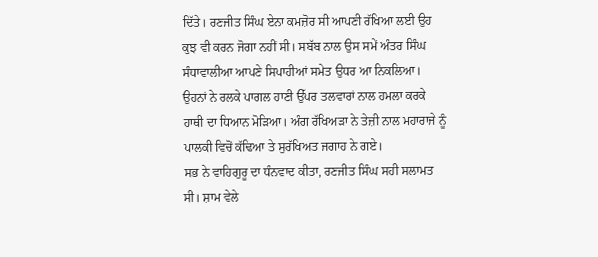ਦਿੱਤੇ। ਰਣਜੀਤ ਸਿੰਘ ਏਨਾ ਕਮਜ਼ੋਰ ਸੀ ਆਪਣੀ ਰੱਖਿਆ ਲਈ ਉਹ ਕੁਝ ਵੀ ਕਰਨ ਜੋਗਾ ਨਹੀਂ ਸੀ। ਸਬੱਬ ਨਾਲ ਉਸ ਸਮੇਂ ਅੰਤਰ ਸਿੰਘ ਸੰਧਾਵਾਲੀਆ ਆਪਣੇ ਸਿਪਾਹੀਆਂ ਸਮੇਤ ਉਧਰ ਆ ਨਿਕਲਿਆ। ਉਹਨਾਂ ਨੇ ਰਲਕੇ ਪਾਗਲ ਹਾਣੀ ਉੱਪਰ ਤਲਵਾਰਾਂ ਨਾਲ ਹਮਲਾ ਕਰਕੇ ਹਾਥੀ ਦਾ ਧਿਆਨ ਮੋੜਿਆ। ਅੰਗ ਰੱਖਿਅੜਾ ਨੇ ਤੇਜ਼ੀ ਨਾਲ ਮਹਾਰਾਜੇ ਨੂੰ ਪਾਲਕੀ ਵਿਚੋਂ ਕੱਢਿਆ ਤੇ ਸੁਰੱਖਿਅਤ ਜਗਾਹ ਨੇ ਗਏ।
ਸਭ ਨੇ ਵਾਹਿਗੁਰੂ ਦਾ ਧੰਨਵਾਦ ਕੀਤਾ, ਰਣਜੀਤ ਸਿੰਘ ਸਹੀ ਸਲਾਮਤ ਸੀ। ਸ਼ਾਮ ਵੇਲੇ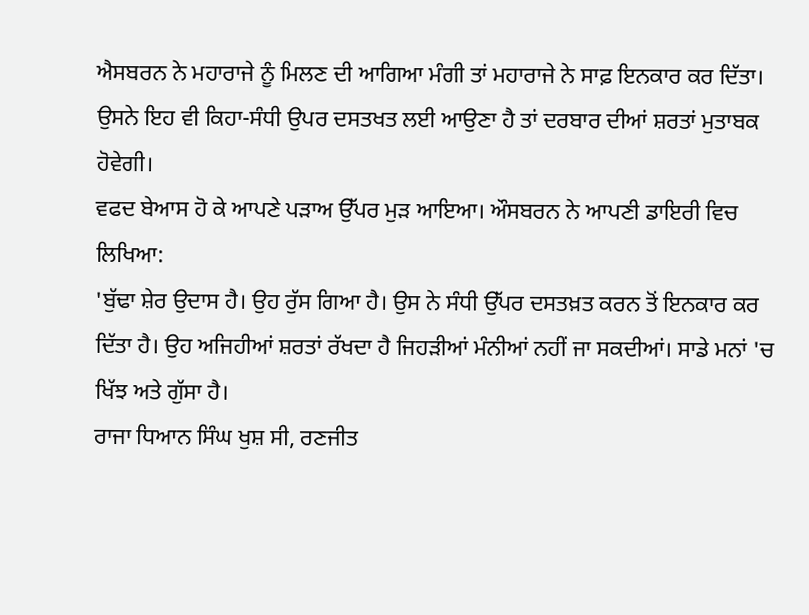ਐਸਬਰਨ ਨੇ ਮਹਾਰਾਜੇ ਨੂੰ ਮਿਲਣ ਦੀ ਆਗਿਆ ਮੰਗੀ ਤਾਂ ਮਹਾਰਾਜੇ ਨੇ ਸਾਫ਼ ਇਨਕਾਰ ਕਰ ਦਿੱਤਾ। ਉਸਨੇ ਇਹ ਵੀ ਕਿਹਾ-ਸੰਧੀ ਉਪਰ ਦਸਤਖਤ ਲਈ ਆਉਣਾ ਹੈ ਤਾਂ ਦਰਬਾਰ ਦੀਆਂ ਸ਼ਰਤਾਂ ਮੁਤਾਬਕ ਹੋਵੇਗੀ।
ਵਫਦ ਬੇਆਸ ਹੋ ਕੇ ਆਪਣੇ ਪੜਾਅ ਉੱਪਰ ਮੁੜ ਆਇਆ। ਔਸਬਰਨ ਨੇ ਆਪਣੀ ਡਾਇਰੀ ਵਿਚ ਲਿਖਿਆ:
'ਬੁੱਢਾ ਸ਼ੇਰ ਉਦਾਸ ਹੈ। ਉਹ ਰੁੱਸ ਗਿਆ ਹੈ। ਉਸ ਨੇ ਸੰਧੀ ਉੱਪਰ ਦਸਤਖ਼ਤ ਕਰਨ ਤੋਂ ਇਨਕਾਰ ਕਰ ਦਿੱਤਾ ਹੈ। ਉਹ ਅਜਿਹੀਆਂ ਸ਼ਰਤਾਂ ਰੱਖਦਾ ਹੈ ਜਿਹੜੀਆਂ ਮੰਨੀਆਂ ਨਹੀਂ ਜਾ ਸਕਦੀਆਂ। ਸਾਡੇ ਮਨਾਂ 'ਚ ਖਿੱਝ ਅਤੇ ਗੁੱਸਾ ਹੈ।
ਰਾਜਾ ਧਿਆਨ ਸਿੰਘ ਖੁਸ਼ ਸੀ, ਰਣਜੀਤ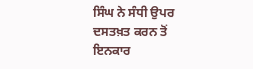ਸਿੰਘ ਨੇ ਸੰਧੀ ਉਪਰ ਦਸਤਖ਼ਤ ਕਰਨ ਤੋਂ ਇਨਕਾਰ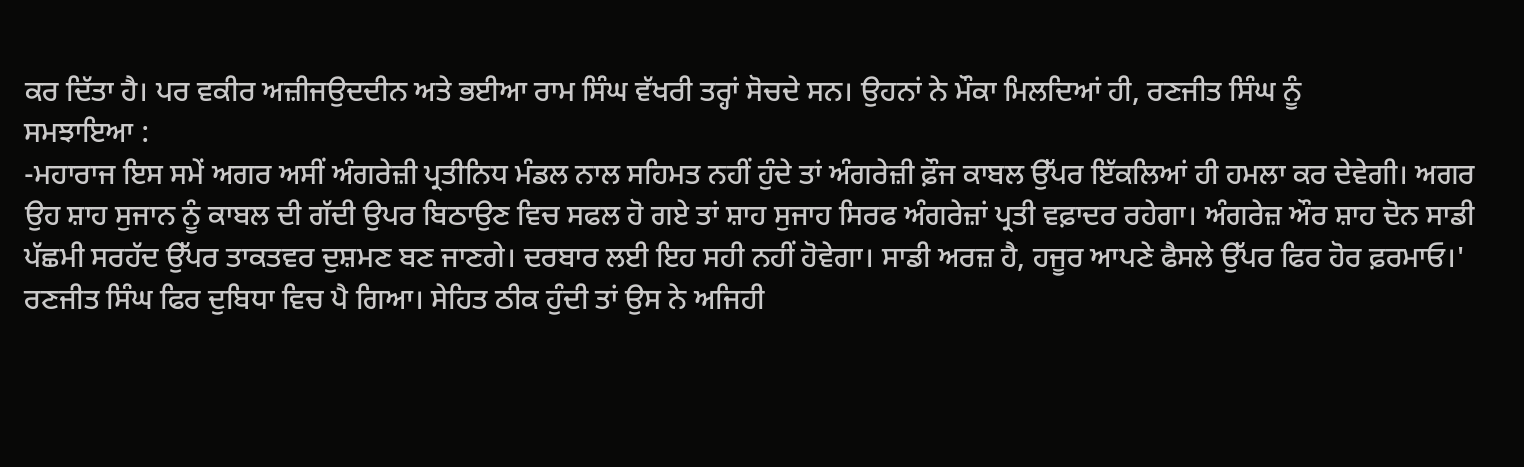ਕਰ ਦਿੱਤਾ ਹੈ। ਪਰ ਵਕੀਰ ਅਜ਼ੀਜਉਦਦੀਨ ਅਤੇ ਭਈਆ ਰਾਮ ਸਿੰਘ ਵੱਖਰੀ ਤਰ੍ਹਾਂ ਸੋਚਦੇ ਸਨ। ਉਹਨਾਂ ਨੇ ਮੌਕਾ ਮਿਲਦਿਆਂ ਹੀ, ਰਣਜੀਤ ਸਿੰਘ ਨੂੰ
ਸਮਝਾਇਆ :
-ਮਹਾਰਾਜ ਇਸ ਸਮੇਂ ਅਗਰ ਅਸੀਂ ਅੰਗਰੇਜ਼ੀ ਪ੍ਰਤੀਨਿਧ ਮੰਡਲ ਨਾਲ ਸਹਿਮਤ ਨਹੀਂ ਹੁੰਦੇ ਤਾਂ ਅੰਗਰੇਜ਼ੀ ਫ਼ੌਜ ਕਾਬਲ ਉੱਪਰ ਇੱਕਲਿਆਂ ਹੀ ਹਮਲਾ ਕਰ ਦੇਵੇਗੀ। ਅਗਰ ਉਹ ਸ਼ਾਹ ਸੁਜਾਨ ਨੂੰ ਕਾਬਲ ਦੀ ਗੱਦੀ ਉਪਰ ਬਿਠਾਉਣ ਵਿਚ ਸਫਲ ਹੋ ਗਏ ਤਾਂ ਸ਼ਾਹ ਸੁਜਾਹ ਸਿਰਫ ਅੰਗਰੇਜ਼ਾਂ ਪ੍ਰਤੀ ਵਫ਼ਾਦਰ ਰਹੇਗਾ। ਅੰਗਰੇਜ਼ ਔਰ ਸ਼ਾਹ ਦੋਨ ਸਾਡੀ ਪੱਛਮੀ ਸਰਹੱਦ ਉੱਪਰ ਤਾਕਤਵਰ ਦੁਸ਼ਮਣ ਬਣ ਜਾਣਗੇ। ਦਰਬਾਰ ਲਈ ਇਹ ਸਹੀ ਨਹੀਂ ਹੋਵੇਗਾ। ਸਾਡੀ ਅਰਜ਼ ਹੈ, ਹਜੂਰ ਆਪਣੇ ਫੈਸਲੇ ਉੱਪਰ ਫਿਰ ਹੋਰ ਫ਼ਰਮਾਓ।'
ਰਣਜੀਤ ਸਿੰਘ ਫਿਰ ਦੁਬਿਧਾ ਵਿਚ ਪੈ ਗਿਆ। ਸੇਹਿਤ ਠੀਕ ਹੁੰਦੀ ਤਾਂ ਉਸ ਨੇ ਅਜਿਹੀ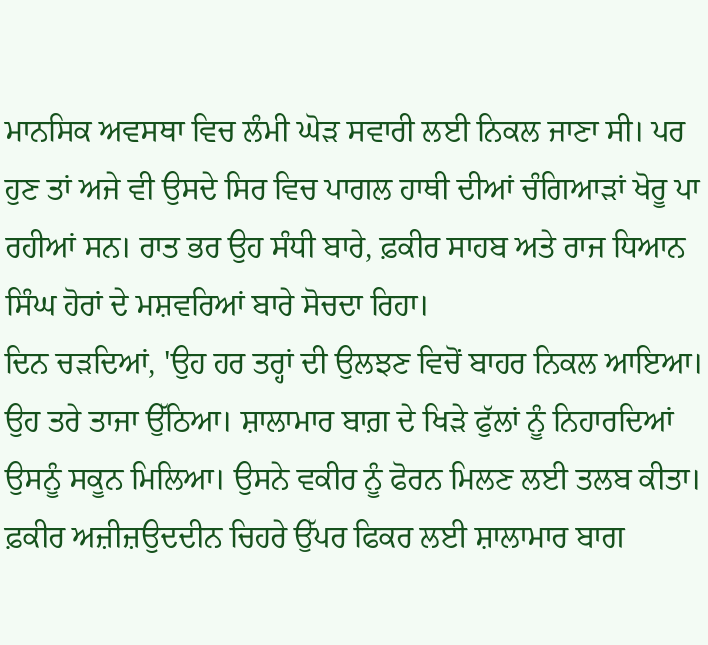ਮਾਨਸਿਕ ਅਵਸਥਾ ਵਿਚ ਲੰਮੀ ਘੋੜ ਸਵਾਰੀ ਲਈ ਨਿਕਲ ਜਾਣਾ ਸੀ। ਪਰ ਹੁਣ ਤਾਂ ਅਜੇ ਵੀ ਉਸਦੇ ਸਿਰ ਵਿਚ ਪਾਗਲ ਹਾਥੀ ਦੀਆਂ ਚੰਗਿਆੜਾਂ ਖੋਰੂ ਪਾ ਰਹੀਆਂ ਸਨ। ਰਾਤ ਭਰ ਉਹ ਸੰਧੀ ਬਾਰੇ, ਫ਼ਕੀਰ ਸਾਹਬ ਅਤੇ ਰਾਜ ਧਿਆਨ ਸਿੰਘ ਹੋਰਾਂ ਦੇ ਮਸ਼ਵਰਿਆਂ ਬਾਰੇ ਸੋਚਦਾ ਰਿਹਾ।
ਦਿਨ ਚੜਦਿਆਂ, 'ਉਹ ਹਰ ਤਰ੍ਹਾਂ ਦੀ ਉਲਝਣ ਵਿਚੋਂ ਬਾਹਰ ਨਿਕਲ ਆਇਆ। ਉਹ ਤਰੇ ਤਾਜਾ ਉੱਠਿਆ। ਸ਼ਾਲਾਮਾਰ ਬਾਗ਼ ਦੇ ਖਿੜੇ ਫੁੱਲਾਂ ਨੂੰ ਨਿਹਾਰਦਿਆਂ ਉਸਨੂੰ ਸਕੂਨ ਮਿਲਿਆ। ਉਸਨੇ ਵਕੀਰ ਨੂੰ ਫੋਰਨ ਮਿਲਣ ਲਈ ਤਲਬ ਕੀਤਾ।
ਫ਼ਕੀਰ ਅਜ਼ੀਜ਼ਉਦਦੀਨ ਚਿਹਰੇ ਉੱਪਰ ਫਿਕਰ ਲਈ ਸ਼ਾਲਾਮਾਰ ਬਾਗ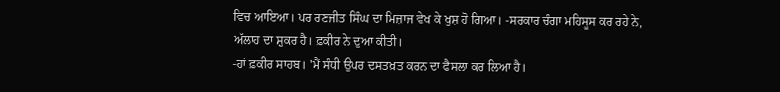ਵਿਚ ਆਇਆ। ਪਰ ਰਣਜੀਤ ਸਿੰਘ ਦਾ ਮਿਜ਼ਾਜ ਵੇਖ ਕੇ ਖੁਸ਼ ਹੋ ਗਿਆ। -ਸਰਕਾਰ ਚੰਗਾ ਮਹਿਸੂਸ ਕਰ ਰਹੇ ਨੇ, ਅੱਲਾਹ ਦਾ ਸ਼ੁਕਰ ਹੈ। ਫ਼ਕੀਰ ਨੇ ਦੁਆ ਕੀਤੀ।
-ਹਾਂ ਫ਼ਕੀਰ ਸਾਹਬ। 'ਮੈਂ ਸੰਧੀ ਉਪਰ ਦਸਤਖ਼ਤ ਕਰਨ ਦਾ ਫੈਸਲਾ ਕਰ ਲਿਆ ਹੈ।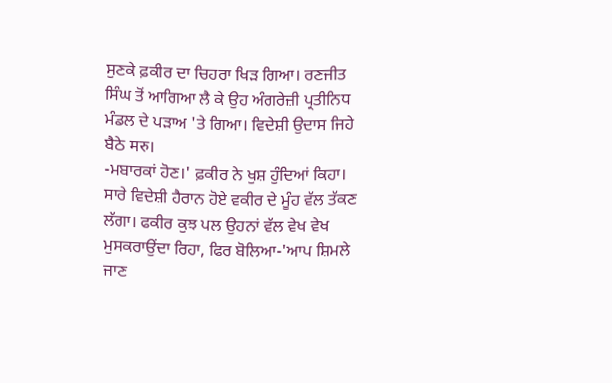ਸੁਣਕੇ ਫ਼ਕੀਰ ਦਾ ਚਿਹਰਾ ਖਿੜ ਗਿਆ। ਰਣਜੀਤ ਸਿੰਘ ਤੋਂ ਆਗਿਆ ਲੈ ਕੇ ਉਹ ਅੰਗਰੇਜ਼ੀ ਪ੍ਰਤੀਨਿਧ ਮੰਡਲ ਦੇ ਪੜਾਅ 'ਤੇ ਗਿਆ। ਵਿਦੇਸ਼ੀ ਉਦਾਸ ਜਿਹੇ ਬੈਠੇ मरु।
-ਮਬਾਰਕਾਂ ਹੋਣ।' ਫ਼ਕੀਰ ਨੇ ਖੁਸ਼ ਹੁੰਦਿਆਂ ਕਿਹਾ।
ਸਾਰੇ ਵਿਦੇਸ਼ੀ ਹੈਰਾਨ ਹੋਏ ਵਕੀਰ ਦੇ ਮੂੰਹ ਵੱਲ ਤੱਕਣ ਲੱਗਾ। ਫਕੀਰ ਕੁਝ ਪਲ ਉਹਨਾਂ ਵੱਲ ਵੇਖ ਵੇਖ ਮੁਸਕਰਾਉਂਦਾ ਰਿਹਾ, ਫਿਰ ਬੋਲਿਆ-'ਆਪ ਸ਼ਿਮਲੇ ਜਾਣ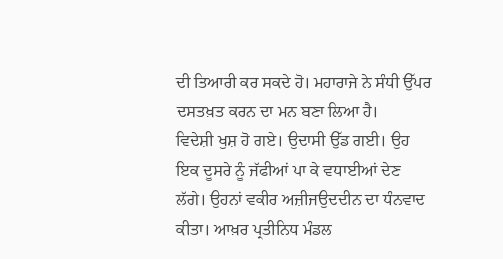ਦੀ ਤਿਆਰੀ ਕਰ ਸਕਦੇ ਹੋ। ਮਹਾਰਾਜੇ ਨੇ ਸੰਧੀ ਉੱਪਰ ਦਸਤਖ਼ਤ ਕਰਨ ਦਾ ਮਨ ਬਣਾ ਲਿਆ ਹੈ।
ਵਿਦੇਸ਼ੀ ਖੁਸ਼ ਹੋ ਗਏ। ਉਦਾਸੀ ਉੱਡ ਗਈ। ਉਹ ਇਕ ਦੂਸਰੇ ਨੂੰ ਜੱਫੀਆਂ ਪਾ ਕੇ ਵਧਾਈਆਂ ਦੇਣ ਲੱਗੇ। ਉਹਨਾਂ ਵਕੀਰ ਅਜ਼ੀਜਉਦਦੀਨ ਦਾ ਧੰਨਵਾਦ ਕੀਤਾ। ਆਖ਼ਰ ਪ੍ਰਤੀਨਿਧ ਮੰਡਲ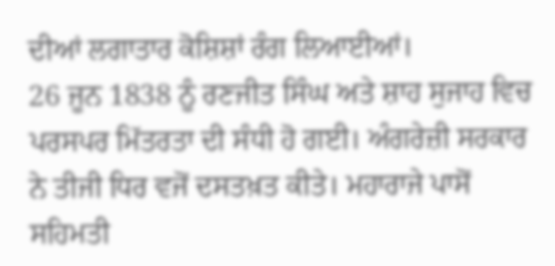ਦੀਆਂ ਲਗਾਤਾਰ ਕੋਸ਼ਿਸ਼ਾਂ ਰੰਗ ਲਿਆਈਆਂ।
26 ਜੂਨ 1838 ਨੂੰ ਰਣਜੀਤ ਸਿੰਘ ਅਤੇ ਸ਼ਾਹ ਸੁਜਾਹ ਵਿਚ ਪਰਸਪਰ ਮਿੱਤਰਤਾ ਦੀ ਸੰਧੀ ਹੋ ਗਈ। ਅੰਗਰੇਜ਼ੀ ਸਰਕਾਰ ਨੇ ਤੀਜੀ ਧਿਰ ਵਜੋਂ ਦਸਤਖ਼ਤ ਕੀਤੇ। ਮਹਾਰਾਜੇ ਪਾਸੋਂ ਸਹਿਮਤੀ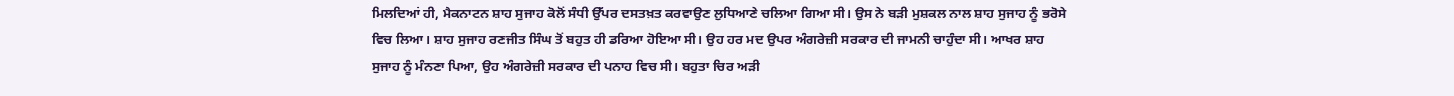ਮਿਲਦਿਆਂ ਹੀ, ਮੈਕਨਾਟਨ ਸ਼ਾਹ ਸੁਜਾਹ ਕੋਲੋਂ ਸੰਧੀ ਉੱਪਰ ਦਸਤਖ਼ਤ ਕਰਵਾਉਣ ਲੁਧਿਆਣੇ ਚਲਿਆ ਗਿਆ ਸੀ। ਉਸ ਨੇ ਬੜੀ ਮੁਸ਼ਕਲ ਨਾਲ ਸ਼ਾਹ ਸੁਜਾਹ ਨੂੰ ਭਰੋਸੇ ਵਿਚ ਲਿਆ। ਸ਼ਾਹ ਸੁਜਾਹ ਰਣਜੀਤ ਸਿੰਘ ਤੋਂ ਬਹੁਤ ਹੀ ਡਰਿਆ ਹੋਇਆ ਸੀ। ਉਹ ਹਰ ਮਦ ਉਪਰ ਅੰਗਰੇਜ਼ੀ ਸਰਕਾਰ ਦੀ ਜਾਮਨੀ ਚਾਹੁੰਦਾ ਸੀ। ਆਖਰ ਸ਼ਾਹ ਸੁਜਾਹ ਨੂੰ ਮੰਨਣਾ ਪਿਆ, ਉਹ ਅੰਗਰੇਜ਼ੀ ਸਰਕਾਰ ਦੀ ਪਨਾਹ ਵਿਚ ਸੀ। ਬਹੁਤਾ ਚਿਰ ਅੜੀ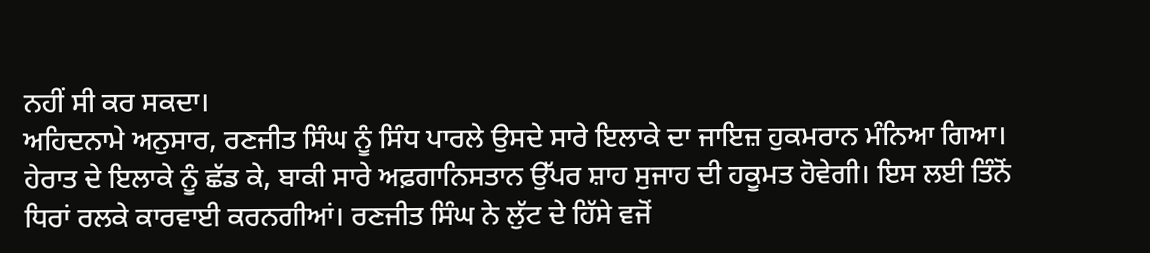ਨਹੀਂ ਸੀ ਕਰ ਸਕਦਾ।
ਅਹਿਦਨਾਮੇ ਅਨੁਸਾਰ, ਰਣਜੀਤ ਸਿੰਘ ਨੂੰ ਸਿੰਧ ਪਾਰਲੇ ਉਸਦੇ ਸਾਰੇ ਇਲਾਕੇ ਦਾ ਜਾਇਜ਼ ਹੁਕਮਰਾਨ ਮੰਨਿਆ ਗਿਆ। ਹੇਰਾਤ ਦੇ ਇਲਾਕੇ ਨੂੰ ਛੱਡ ਕੇ, ਬਾਕੀ ਸਾਰੇ ਅਫ਼ਗਾਨਿਸਤਾਨ ਉੱਪਰ ਸ਼ਾਹ ਸੁਜਾਹ ਦੀ ਹਕੂਮਤ ਹੋਵੇਗੀ। ਇਸ ਲਈ ਤਿੰਨੋਂ ਧਿਰਾਂ ਰਲਕੇ ਕਾਰਵਾਈ ਕਰਨਗੀਆਂ। ਰਣਜੀਤ ਸਿੰਘ ਨੇ ਲੁੱਟ ਦੇ ਹਿੱਸੇ ਵਜੋਂ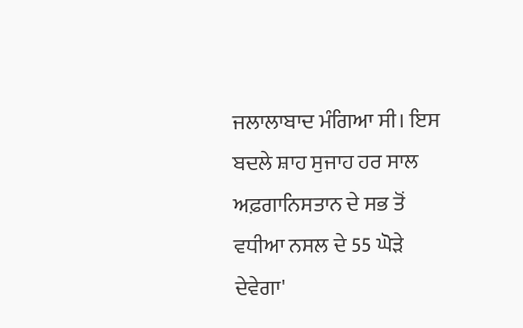ਜਲਾਲਾਬਾਦ ਮੰਗਿਆ ਸੀ। ਇਸ ਬਦਲੇ ਸ਼ਾਹ ਸੁਜਾਹ ਹਰ ਸਾਲ ਅਫ਼ਗਾਨਿਸਤਾਨ ਦੇ ਸਭ ਤੋਂ ਵਧੀਆ ਨਸਲ ਦੇ 55 ਘੋੜੇ ਦੇਵੇਗਾ'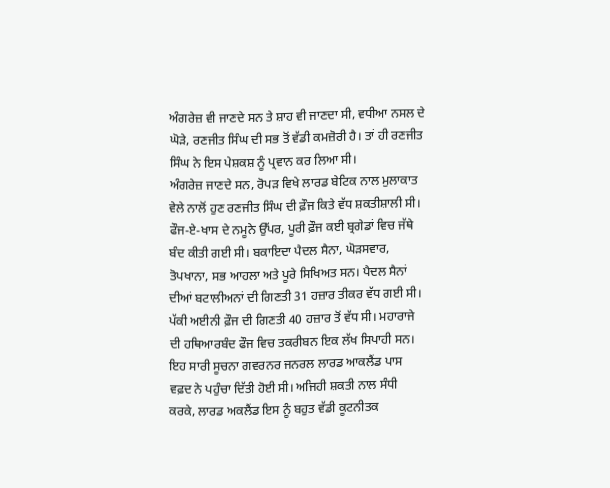ਅੰਗਰੇਜ਼ ਵੀ ਜਾਣਦੇ ਸਨ ਤੇ ਸ਼ਾਹ ਵੀ ਜਾਣਦਾ ਸੀ, ਵਧੀਆ ਨਸਲ ਦੇ ਘੋੜੇ, ਰਣਜੀਤ ਸਿੰਘ ਦੀ ਸਭ ਤੋਂ ਵੱਡੀ ਕਮਜ਼ੋਰੀ ਹੈ। ਤਾਂ ਹੀ ਰਣਜੀਤ ਸਿੰਘ ਨੇ ਇਸ ਪੇਸ਼ਕਸ਼ ਨੂੰ ਪ੍ਰਵਾਨ ਕਰ ਲਿਆ ਸੀ।
ਅੰਗਰੇਜ਼ ਜਾਣਦੇ ਸਨ, ਰੋਪੜ ਵਿਖੇ ਲਾਰਡ ਬੇਟਿਕ ਨਾਲ ਮੁਲਾਕਾਤ ਵੇਲੇ ਨਾਲੋਂ ਹੁਣ ਰਣਜੀਤ ਸਿੰਘ ਦੀ ਫ਼ੌਜ ਕਿਤੇ ਵੱਧ ਸ਼ਕਤੀਸ਼ਾਲੀ ਸੀ। ਫੌਜ-ਏ-ਖਾਸ ਦੇ ਨਮੂਨੇ ਉੱਪਰ, ਪੂਰੀ ਫ਼ੌਜ ਕਈ ਬ੍ਰਗੇਡਾਂ ਵਿਚ ਜੱਥੇ ਬੰਦ ਕੀਤੀ ਗਈ ਸੀ। ਬਕਾਇਦਾ ਪੈਦਲ ਸੈਨਾ, ਘੋੜਸਵਾਰ, ਤੋਪਖਾਨਾ, ਸਭ ਆਹਲਾ ਅਤੇ ਪੂਰੇ ਸਿਖਿਅਤ ਸਨ। ਪੈਦਲ ਸੈਨਾਂ ਦੀਆਂ ਬਟਾਲੀਅਨਾਂ ਦੀ ਗਿਣਤੀ 31 ਹਜ਼ਾਰ ਤੀਕਰ ਵੱਧ ਗਈ ਸੀ। ਪੱਕੀ ਅਈਨੀ ਫ਼ੌਜ ਦੀ ਗਿਣਤੀ 40 ਹਜ਼ਾਰ ਤੋਂ ਵੱਧ ਸੀ। ਮਹਾਰਾਜੇ ਦੀ ਹਥਿਆਰਬੰਦ ਫੌਜ ਵਿਚ ਤਕਰੀਬਨ ਇਕ ਲੱਖ ਸਿਪਾਹੀ ਸਨ। ਇਹ ਸਾਰੀ ਸੂਚਨਾ ਗਵਰਨਰ ਜਨਰਲ ਲਾਰਡ ਆਕਲੈਂਡ ਪਾਸ ਵਫ਼ਦ ਨੇ ਪਹੁੰਚਾ ਦਿੱਤੀ ਹੋਈ ਸੀ। ਅਜਿਹੀ ਸ਼ਕਤੀ ਨਾਲ ਸੰਧੀ ਕਰਕੇ, ਲਾਰਡ ਅਕਲੈਂਡ ਇਸ ਨੂੰ ਬਹੁਤ ਵੱਡੀ ਕੂਟਨੀਤਕ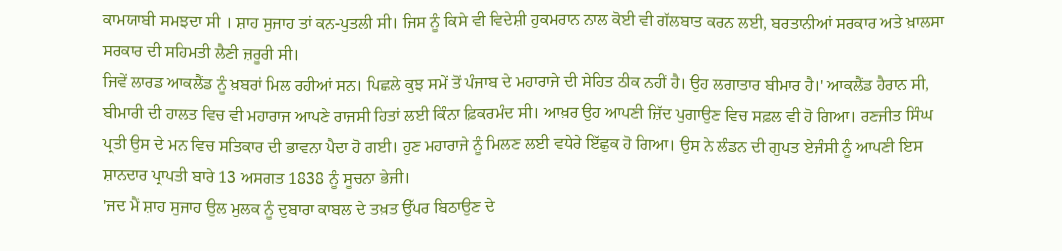ਕਾਮਯਾਬੀ ਸਮਝਦਾ ਸੀ । ਸ਼ਾਹ ਸੁਜਾਹ ਤਾਂ ਕਨ-ਪੁਤਲੀ ਸੀ। ਜਿਸ ਨੂੰ ਕਿਸੇ ਵੀ ਵਿਦੇਸ਼ੀ ਹੁਕਮਰਾਨ ਨਾਲ ਕੋਈ ਵੀ ਗੱਲਬਾਤ ਕਰਨ ਲਈ, ਬਰਤਾਨੀਆਂ ਸਰਕਾਰ ਅਤੇ ਖ਼ਾਲਸਾ ਸਰਕਾਰ ਦੀ ਸਹਿਮਤੀ ਲੈਣੀ ਜ਼ਰੂਰੀ ਸੀ।
ਜਿਵੇਂ ਲਾਰਡ ਆਕਲੈਂਡ ਨੂੰ ਖ਼ਬਰਾਂ ਮਿਲ ਰਹੀਆਂ ਸਨ। ਪਿਛਲੇ ਕੁਝ ਸਮੇਂ ਤੋਂ ਪੰਜਾਬ ਦੇ ਮਹਾਰਾਜੇ ਦੀ ਸੇਹਿਤ ਠੀਕ ਨਹੀਂ ਹੈ। ਉਹ ਲਗਾਤਾਰ ਬੀਮਾਰ ਹੈ।' ਆਕਲੈਂਡ ਹੈਰਾਨ ਸੀ, ਬੀਮਾਰੀ ਦੀ ਹਾਲਤ ਵਿਚ ਵੀ ਮਹਾਰਾਜ ਆਪਣੇ ਰਾਜਸੀ ਹਿਤਾਂ ਲਈ ਕਿੰਨਾ ਫ਼ਿਕਰਮੰਦ ਸੀ। ਆਖ਼ਰ ਉਹ ਆਪਣੀ ਜ਼ਿੱਦ ਪੁਗਾਉਣ ਵਿਚ ਸਫ਼ਲ ਵੀ ਹੋ ਗਿਆ। ਰਣਜੀਤ ਸਿੰਘ ਪ੍ਰਤੀ ਉਸ ਦੇ ਮਨ ਵਿਚ ਸਤਿਕਾਰ ਦੀ ਭਾਵਨਾ ਪੈਦਾ ਹੋ ਗਈ। ਹੁਣ ਮਹਾਰਾਜੇ ਨੂੰ ਮਿਲਣ ਲਈ ਵਧੇਰੇ ਇੱਛੁਕ ਹੋ ਗਿਆ। ਉਸ ਨੇ ਲੰਡਨ ਦੀ ਗੁਪਤ ਏਜੰਸੀ ਨੂੰ ਆਪਣੀ ਇਸ ਸ਼ਾਨਦਾਰ ਪ੍ਰਾਪਤੀ ਬਾਰੇ 13 ਅਸਗਤ 1838 ਨੂੰ ਸੂਚਨਾ ਭੇਜੀ।
'ਜਦ ਮੈਂ ਸ਼ਾਹ ਸੁਜਾਹ ਉਲ ਮੁਲਕ ਨੂੰ ਦੁਬਾਰਾ ਕਾਬਲ ਦੇ ਤਖ਼ਤ ਉੱਪਰ ਬਿਠਾਉਣ ਦੇ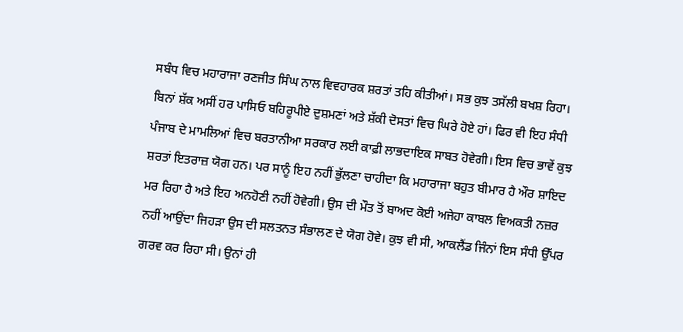ਸਬੰਧ ਵਿਚ ਮਹਾਰਾਜਾ ਰਣਜੀਤ ਸਿੰਘ ਨਾਲ ਵਿਵਹਾਰਕ ਸ਼ਰਤਾਂ ਤਹਿ ਕੀਤੀਆਂ। ਸਭ ਕੁਝ ਤਸੱਲੀ ਬਖਸ਼ ਰਿਹਾ। ਬਿਨਾਂ ਸ਼ੱਕ ਅਸੀਂ ਹਰ ਪਾਸਿਓ ਬਹਿਰੂਪੀਏ ਦੁਸ਼ਮਣਾਂ ਅਤੇ ਸ਼ੱਕੀ ਦੋਸਤਾਂ ਵਿਚ ਘਿਰੇ ਹੋਏ ਹਾਂ। ਫਿਰ ਵੀ ਇਹ ਸੰਧੀ ਪੰਜਾਬ ਦੇ ਮਾਮਲਿਆਂ ਵਿਚ ਬਰਤਾਨੀਆ ਸਰਕਾਰ ਲਈ ਕਾਫ਼ੀ ਲਾਭਦਾਇਕ ਸਾਬਤ ਹੋਵੇਗੀ। ਇਸ ਵਿਚ ਭਾਵੇਂ ਕੁਝ ਸ਼ਰਤਾਂ ਇਤਰਾਜ਼ ਯੋਗ ਹਨ। ਪਰ ਸਾਨੂੰ ਇਹ ਨਹੀਂ ਭੁੱਲਣਾ ਚਾਹੀਦਾ ਕਿ ਮਹਾਰਾਜਾ ਬਹੁਤ ਬੀਮਾਰ ਹੈ ਔਰ ਸ਼ਾਇਦ ਮਰ ਰਿਹਾ ਹੈ ਅਤੇ ਇਹ ਅਨਹੋਣੀ ਨਹੀਂ ਹੋਵੇਗੀ। ਉਸ ਦੀ ਮੌਤ ਤੋਂ ਬਾਅਦ ਕੋਈ ਅਜੇਹਾ ਕਾਬਲ ਵਿਅਕਤੀ ਨਜ਼ਰ ਨਹੀਂ ਆਉਂਦਾ ਜਿਹੜਾ ਉਸ ਦੀ ਸਲਤਨਤ ਸੰਭਾਲਣ ਦੇ ਯੋਗ ਹੋਵੇ। ਕੁਝ ਵੀ ਸੀ, ਆਕਲੈਂਡ ਜਿੰਨਾਂ ਇਸ ਸੰਧੀ ਉੱਪਰ ਗਰਵ ਕਰ ਰਿਹਾ ਸੀ। ਉਨਾਂ ਹੀ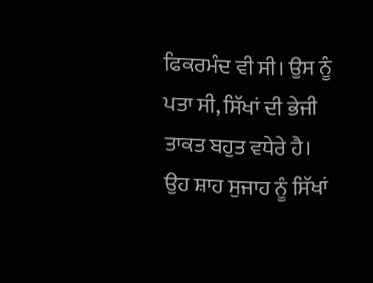ਫਿਕਰਮੰਦ ਵੀ ਸੀ। ਉਸ ਨੂੰ ਪਤਾ ਸੀ, ਸਿੱਖਾਂ ਦੀ ਭੇਜੀ ਤਾਕਤ ਬਹੁਤ ਵਧੇਰੇ ਹੈ। ਉਹ ਸ਼ਾਹ ਸੁਜਾਹ ਨੂੰ ਸਿੱਖਾਂ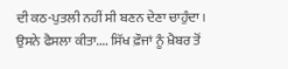ਦੀ ਕਠ-ਪੁਤਲੀ ਨਹੀਂ ਸੀ ਬਣਨ ਦੇਣਾ ਚਾਹੁੰਦਾ। ਉਸਨੇ ਫੈਸਲਾ ਕੀਤਾ.... ਸਿੱਖ ਫ਼ੌਜਾਂ ਨੂੰ ਖ਼ੈਬਰ ਤੋਂ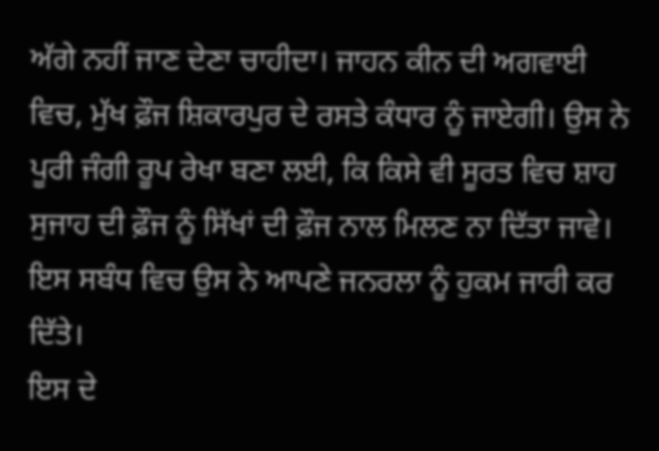ਅੱਗੇ ਨਹੀਂ ਜਾਣ ਦੇਣਾ ਚਾਹੀਦਾ। ਜਾਹਨ ਕੀਨ ਦੀ ਅਗਵਾਈ ਵਿਚ, ਮੁੱਖ ਫ਼ੌਜ ਸ਼ਿਕਾਰਪੁਰ ਦੇ ਰਸਤੇ ਕੰਧਾਰ ਨੂੰ ਜਾਏਗੀ। ਉਸ ਨੇ ਪੂਰੀ ਜੰਗੀ ਰੂਪ ਰੇਖਾ ਬਣਾ ਲਈ, ਕਿ ਕਿਸੇ ਵੀ ਸੂਰਤ ਵਿਚ ਸ਼ਾਹ ਸੁਜਾਹ ਦੀ ਫ਼ੌਜ ਨੂੰ ਸਿੱਖਾਂ ਦੀ ਫ਼ੌਜ ਨਾਲ ਮਿਲਣ ਨਾ ਦਿੱਤਾ ਜਾਵੇ। ਇਸ ਸਬੰਧ ਵਿਚ ਉਸ ਨੇ ਆਪਣੇ ਜਨਰਲਾ ਨੂੰ ਹੁਕਮ ਜਾਰੀ ਕਰ ਦਿੱਤੇ।
ਇਸ ਦੇ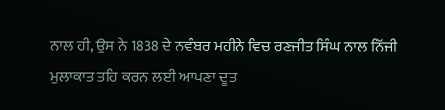ਨਾਲ ਹੀ, ਉਸ ਨੇ 1838 ਦੇ ਨਵੰਬਰ ਮਹੀਨੇ ਵਿਚ ਰਣਜੀਤ ਸਿੰਘ ਨਾਲ ਨਿੱਜੀ ਮੁਲਾਕਾਤ ਤਹਿ ਕਰਨ ਲਈ ਆਪਣਾ ਦੂਤ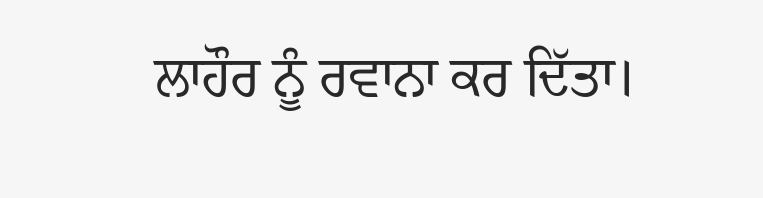ਲਾਹੌਰ ਨੂੰ ਰਵਾਨਾ ਕਰ ਦਿੱਤਾ।